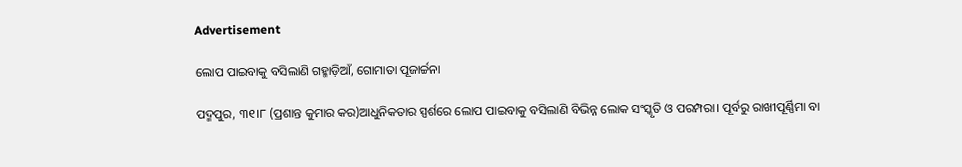Advertisement

ଲୋପ ପାଇବାକୁ ବସିଲାଣି ଗହ୍ମାଡ଼ିଆଁ, ଗୋମାତା ପୂଜାର୍ଚ୍ଚନା

ପଦ୍ମପୁର, ୩୧।୮ (ପ୍ରଶାନ୍ତ କୁମାର କର)ଆଧୁନିକତାର ସ୍ପର୍ଶରେ ଲୋପ ପାଇବାକୁ ବସିଲାଣି ବିଭିନ୍ନ ଲୋକ ସଂସ୍କୃତି ଓ ପରମ୍ପରା। ପୂର୍ବରୁ ରାଖୀପୂର୍ଣ୍ଣିମା ବା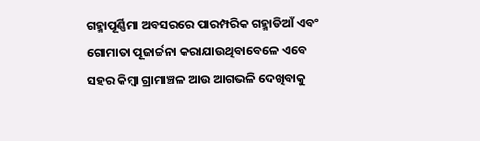ଗହ୍ମାପୂର୍ଣ୍ଣିମା ଅବସରରେ ପାରମ୍ପରିକ ଗହ୍ମାଡିଆଁ ଏବଂ ଗୋମାତା ପୂଜାର୍ଚ୍ଚନା କରାଯାଉଥିବାବେଳେ ଏବେ ସହର କିମ୍ବା ଗ୍ରାମାଞ୍ଚଳ ଆଉ ଆଗଭଳି ଦେଖିବାକୁ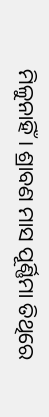ମିଳୁନାହିଁ। ଶ୍ରାବଣ ମାସ ପୂର୍ଣ୍ଣିମା ତିଥିରେ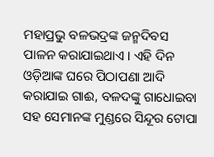ମହାପ୍ରଭୁ ବଳଭଦ୍ରଙ୍କ ଜନ୍ମଦିବସ ପାଳନ କରାଯାଇଥାଏ। ଏହି ଦିନ ଓଡ଼ିଆଙ୍କ ଘରେ ପିଠାପଣା ଆଦି କରାଯାଇ ଗାଈ, ବଳଦଙ୍କୁ ଗାଧୋଇବା ସହ ସେମାନଙ୍କ ମୁଣ୍ଡରେ ସିନ୍ଦୂର ଟୋପା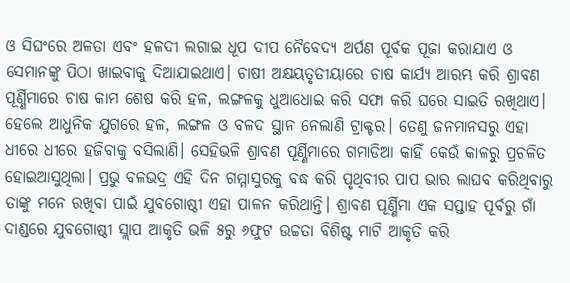ଓ ସିଘଂରେ ଅଳତା ଏବଂ ହଳଦୀ ଲଗାଇ ଧୂପ ଦୀପ ନୈବେଦ୍ୟ ଅର୍ପଣ ପୂର୍ବକ ପୂଜା କରାଯାଏ ଓ ସେମାନଙ୍କୁ ପିଠା ଖାଇବାକୁ ଦିଆଯାଇଥାଏ। ଚାଷୀ ଅକ୍ଷୟତୃତୀୟାରେ ଚାଷ କାର୍ଯ୍ୟ ଆରମ୍ଭ କରି ଶ୍ରାବଣ ପୂର୍ଣ୍ଣିମାରେ ଚାଷ କାମ ଶେଷ କରି ହଳ, ଲଙ୍ଗଳକୁ ଧୁଆଧୋଇ କରି ସଫା କରି ଘରେ ସାଇତି ରଖିଥାଏ। ହେଲେ ଆଧୁନିକ ଯୁଗରେ ହଳ, ଲଙ୍ଗଳ ଓ ବଳଦ ସ୍ଥାନ ନେଲାଣି ଟ୍ରାକ୍ଟର। ତେଣୁ ଜନମାନସରୁ ଏହା ଧୀରେ ଧୀରେ ହଜିବାକୁ ବସିଲାଣି। ସେହିଭଳି ଶ୍ରାବଣ ପୂର୍ଣ୍ଣିମାରେ ଗମାଡିଆ କାହିଁ କେଉଁ କାଳରୁ ପ୍ରଚଳିତ ହୋଇଆସୁଥିଲା। ପ୍ରଭୁ ବଳଭଦ୍ର ଏହି ଦିନ ଗମ୍ମାସୁରକୁ ବଦ୍ଧ କରି ପୃଥିବୀର ପାପ ଭାର ଲାଘବ କରିଥିବାରୁ ତାଙ୍କୁ ମନେ ରଖିବା ପାଇଁ ଯୁବଗୋଷ୍ଠୀ ଏହା ପାଳନ କରିଥାନ୍ତି। ଶ୍ରାବଣ ପୂର୍ଣ୍ଣିମା ଏକ ସପ୍ତାହ ପୂର୍ବରୁ ଗାଁ ଦାଣ୍ଡରେ ଯୁବଗୋଷ୍ଠୀ ସ୍ଲାପ ଆକୃତି ଭଳି ୫ରୁ ୬ଫୁଟ ଉଚ୍ଚତା ବିଶିଷ୍ଟ ମାଟି ଆକୃତି କରି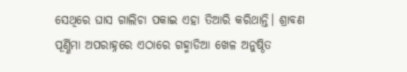ସେଥିରେ ଘାସ ଗାଲିଚା ପକାଇ ଏହା ତିଆରି କରିଥାନ୍ତି। ଶ୍ରାବଣ ପୂର୍ଣ୍ଣିମା ଅପରାହ୍ନରେ ଏଠାରେ ଗହ୍ମାଡିଆ ଖେଳ ଅନୁଷ୍ଠିତ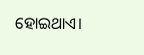ହୋଇଥାଏ।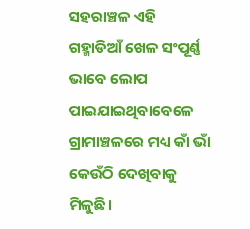ସହରାଞ୍ଚଳ ଏହି ଗହ୍ମାଡିଆଁ ଖେଳ ସଂପୂର୍ଣ୍ଣ ଭାବେ ଲୋପ ପାଇଯାଇଥିବାବେଳେ ଗ୍ରାମାଞ୍ଚଳରେ ମଧ୍ୟ କାଁ ଭାଁ କେଉଁଠି ଦେଖିବାକୁ ମିଳୁଛି।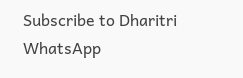Subscribe to Dharitri WhatsApp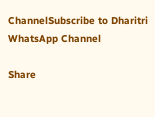ChannelSubscribe to Dharitri WhatsApp Channel

Share